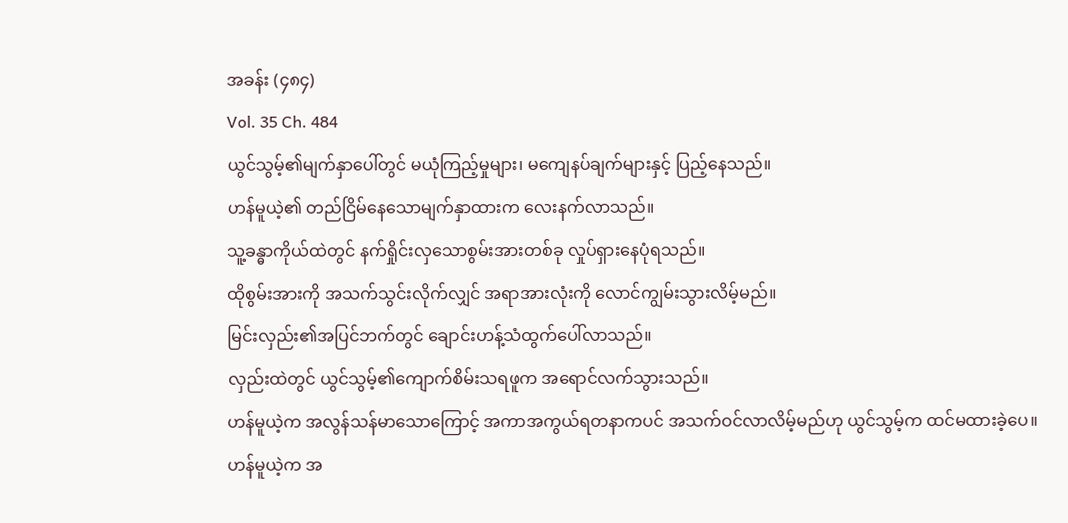အခန်း (၄၈၄)
Vol. 35 Ch. 484
ယွင်သွမ့်၏မျက်နှာပေါ်တွင် မယုံကြည့်မှုများ၊ မကျေနပ်ချက်များနှင့် ပြည့်နေသည်။
ဟန်မူယဲ့၏ တည်ငြိမ်နေသောမျက်နှာထားက လေးနက်လာသည်။
သူ့ခန္ဓာကိုယ်ထဲတွင် နက်ရှိုင်းလှသောစွမ်းအားတစ်ခု လှုပ်ရှားနေပုံရသည်။
ထိုစွမ်းအားကို အသက်သွင်းလိုက်လျှင် အရာအားလုံးကို လောင်ကျွမ်းသွားလိမ့်မည်။
မြင်းလှည်း၏အပြင်ဘက်တွင် ချောင်းဟန့်သံထွက်ပေါ်လာသည်။
လှည်းထဲတွင် ယွင်သွမ့်၏ကျောက်စိမ်းသရဖူက အရောင်လက်သွားသည်။
ဟန်မူယဲ့က အလွန်သန်မာသောကြောင့် အကာအကွယ်ရတနာကပင် အသက်ဝင်လာလိမ့်မည်ဟု ယွင်သွမ့်က ထင်မထားခဲ့ပေ။
ဟန်မူယဲ့က အ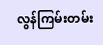လွန်ကြမ်းတမ်း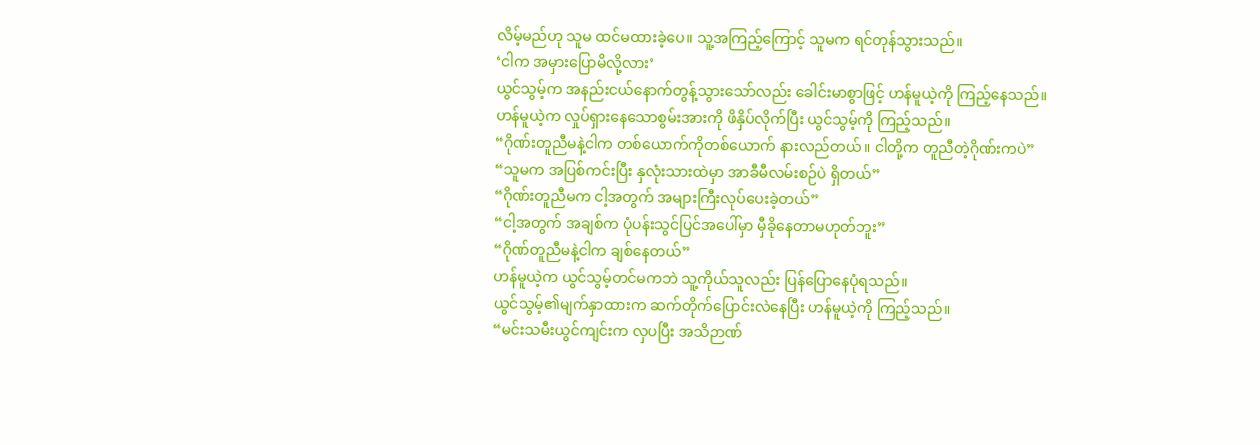လိမ့်မည်ဟု သူမ ထင်မထားခဲ့ပေ။ သူ့အကြည့်ကြောင့် သူမက ရင်တုန်သွားသည်။
‘ငါက အမှားပြောမိလို့လား’
ယွင်သွမ့်က အနည်းငယ်နောက်တွန့်သွားသော်လည်း ခေါင်းမာစွာဖြင့် ဟန်မူယဲ့ကို ကြည့်နေသည်။
ဟန်မူယဲ့က လှုပ်ရှားနေသောစွမ်းအားကို ဖိနှိပ်လိုက်ပြီး ယွင်သွမ့်ကို ကြည့်သည်။
“ဂိုဏ်းတူညီမနဲ့ငါက တစ်ယောက်ကိုတစ်ယောက် နားလည်တယ်။ ငါတို့က တူညီတဲ့ဂိုဏ်းကပဲ”
“သူမက အပြစ်ကင်းပြီး နှလုံးသားထဲမှာ အာခီမီလမ်းစဉ်ပဲ ရှိတယ်”
“ဂိုဏ်းတူညီမက ငါ့အတွက် အများကြီးလုပ်ပေးခဲ့တယ်”
“ငါ့အတွက် အချစ်က ပုံပန်းသွင်ပြင်အပေါ်မှာ မှီခိုနေတာမဟုတ်ဘူး”
“ဂိုဏ်တူညီမနဲ့ငါက ချစ်နေတယ်”
ဟန်မူယဲ့က ယွင်သွမ့်တင်မကဘဲ သူ့ကိုယ်သူလည်း ပြန်ပြောနေပုံရသည်။
ယွင်သွမ့်၏မျက်နှာထားက ဆက်တိုက်ပြောင်းလဲနေပြီး ဟန်မူယဲ့ကို ကြည့်သည်။
“မင်းသမီးယွင်ကျင်းက လှပပြီး အသိဉာဏ်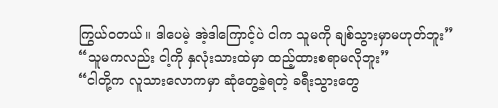ကြွယ်ဝတယ်။ ဒါပေမဲ့ အဲ့ဒါကြောင့်ပဲ ငါက သူမကို ချစ်သွားမှာမဟုတ်ဘူး”
“သူမကလည်း ငါ့ကို နှလုံးသားထဲမှာ ထည့်ထားစရာမလိုဘူး”
“ငါတို့က လူသားလောကမှာ ဆုံတွေ့ခဲ့ရတဲ့ ခရီးသွားတွေ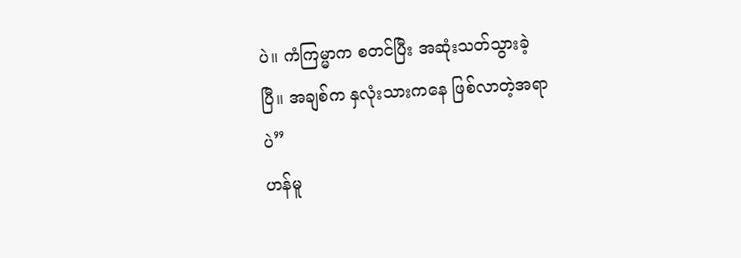ပဲ။ ကံကြမ္မာက စတင်ပြီး အဆုံးသတ်သွားခဲ့ပြီ။ အချစ်က နှလုံးသားကနေ ဖြစ်လာတဲ့အရာပဲ”
ဟန်မူ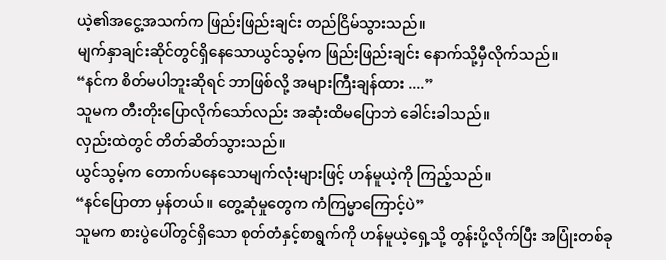ယဲ့၏အငွေ့အသက်က ဖြည်းဖြည်းချင်း တည်ငြိမ်သွားသည်။
မျက်နှာချင်းဆိုင်တွင်ရှိနေသောယွင်သွမ့်က ဖြည်းဖြည်းချင်း နောက်သို့မှီလိုက်သည်။
“နင်က စိတ်မပါဘူးဆိုရင် ဘာဖြစ်လို့ အများကြီးချန်ထား ....”
သူမက တီးတိုးပြောလိုက်သော်လည်း အဆုံးထိမပြောဘဲ ခေါင်းခါသည်။
လှည်းထဲတွင် တိတ်ဆိတ်သွားသည်။
ယွင်သွမ့်က တောက်ပနေသောမျက်လုံးများဖြင့် ဟန်မူယဲ့ကို ကြည့်သည်။
“နင်ပြောတာ မှန်တယ်။ တွေ့ဆုံမှုတွေက ကံကြမ္မာကြောင့်ပဲ”
သူမက စားပွဲပေါ်တွင်ရှိသော စုတ်တံနှင့်စာရွက်ကို ဟန်မူယဲ့ရှေ့သို့ တွန်းပို့လိုက်ပြီး အပြုံးတစ်ခု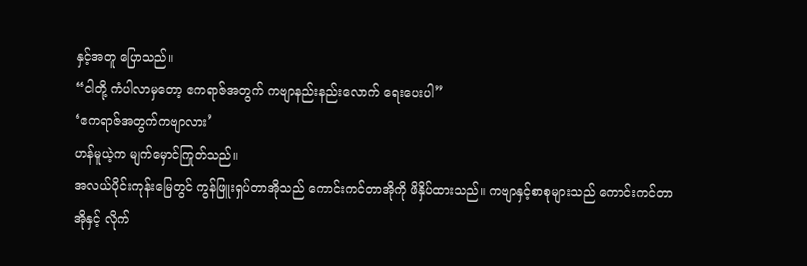နှင့်အတူ ပြောသည်။
“ငါတို့ ကံပါလာမှတော့ ဧကရာဇ်အတွက် ကဗျာနည်းနည်းလောက် ရေးပေးပါ”
‘ဧကရာဇ်အတွက်ကဗျာလား’
ဟန်မူယဲ့က မျက်မှောင်ကြုတ်သည်။
အလယ်ပိုင်းကုန်းမြေတွင် ကွန်ဖြူးရှပ်တာအိုသည် ကောင်းကင်တာအိုကို ဖိနှိပ်ထားသည်။ ကဗျာနှင့်စာစုများသည် ကောင်းကင်တာအိုနှင့် လိုက်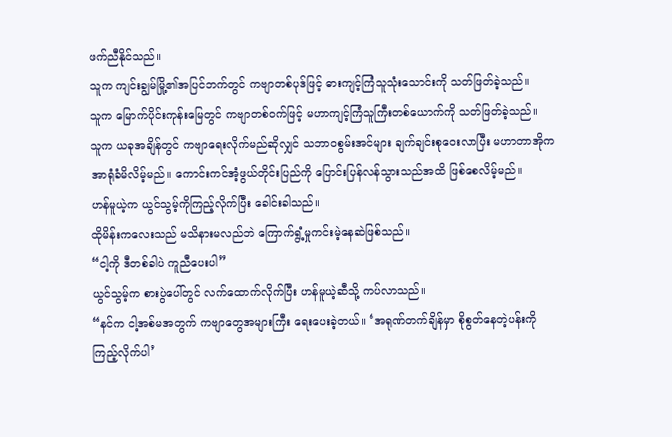ဖက်ညီနိုင်သည်။
သူက ကျင်းချွမ်မြို့၏အပြင်ဘက်တွင် ကဗျာတစ်ပုဒ်ဖြင့် ဓားကျင့်ကြံသူသုံးသောင်းကို သတ်ဖြတ်ခဲ့သည်။
သူက မြောက်ပိုင်းကုန်းမြေတွင် ကဗျာတစ်ဝက်ဖြင့် မဟာကျင့်ကြံသူကြီးတစ်ယောက်ကို သတ်ဖြတ်ခဲ့သည်။
သူက ယခုအချိန်တွင် ကဗျာရေးလိုက်မည်ဆိုလျှင် သဘာဝစွမ်းအင်များ ချက်ချင်းစုဝေးလာပြီး မဟာတာအိုက အာရုံခံမိလိမ့်မည်။ ကောင်းကင်အံ့ဖွယ်တိုင်းပြည်ကို ပြောင်းပြန်လန်သွားသည်အထိ ဖြစ်စေလိမ့်မည်။
ဟန်မူယဲ့က ယွင်သွမ့်ကိုကြည့်လိုက်ပြီး ခေါင်းခါသည်။
ထိုမိန်းကလေးသည် မသိနားမလည်ဘဲ ကြောက်ရွံ့မှုကင်းမဲ့နေဆဲဖြစ်သည်။
“ငါ့ကို ဒီတစ်ခါပဲ ကူညီပေးပါ”
ယွင်သွမ့်က စားပွဲပေါ်တွင် လက်ထောက်လိုက်ပြီး ဟန်မူယဲ့ဆီသို့ ကပ်လာသည်။
“နင်က ငါ့အစ်မအတွက် ကဗျာတွေအများကြီး ရေးပေးခဲ့တယ်။ ‘အရုဏ်တက်ချိန်မှာ စိုစွတ်နေတဲ့ပန်းကို ကြည့်လိုက်ပါ’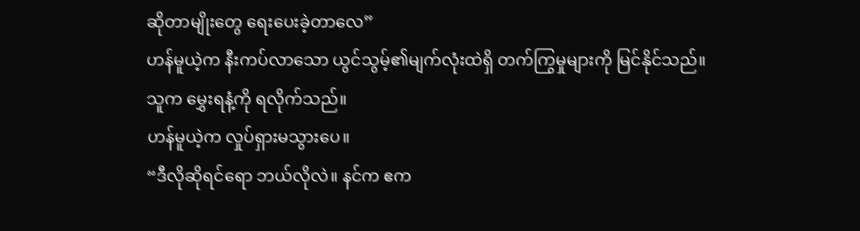ဆိုတာမျိုးတွေ ရေးပေးခဲ့တာလေ”
ဟန်မူယဲ့က နီးကပ်လာသော ယွင်သွမ့်၏မျက်လုံးထဲရှိ တက်ကြွမှုများကို မြင်နိုင်သည်။
သူက မွှေးရနံ့ကို ရလိုက်သည်။
ဟန်မူယဲ့က လှုပ်ရှားမသွားပေ။
“ဒီလိုဆိုရင်ရော ဘယ်လိုလဲ။ နင်က ဧက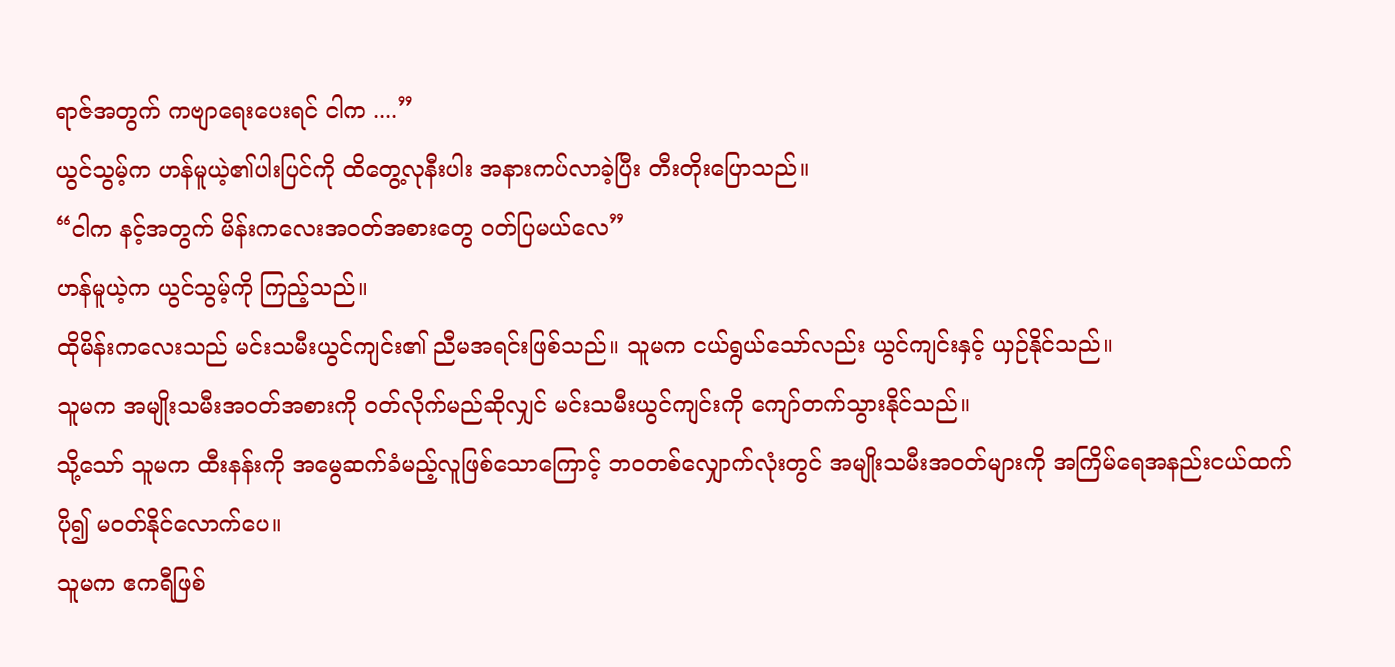ရာဇ်အတွက် ကဗျာရေးပေးရင် ငါက ....”
ယွင်သွမ့်က ဟန်မူယဲ့၏ပါးပြင်ကို ထိတွေ့လုနီးပါး အနားကပ်လာခဲ့ပြီး တီးတိုးပြောသည်။
“ငါက နင့်အတွက် မိန်းကလေးအဝတ်အစားတွေ ဝတ်ပြမယ်လေ”
ဟန်မူယဲ့က ယွင်သွမ့်ကို ကြည့်သည်။
ထိုမိန်းကလေးသည် မင်းသမီးယွင်ကျင်း၏ ညီမအရင်းဖြစ်သည်။ သူမက ငယ်ရွယ်သော်လည်း ယွင်ကျင်းနှင့် ယှဉ်နိုင်သည်။
သူမက အမျိုးသမီးအဝတ်အစားကို ဝတ်လိုက်မည်ဆိုလျှင် မင်းသမီးယွင်ကျင်းကို ကျော်တက်သွားနိုင်သည်။
သို့သော် သူမက ထီးနန်းကို အမွေဆက်ခံမည့်လူဖြစ်သောကြောင့် ဘဝတစ်လျှောက်လုံးတွင် အမျိုးသမီးအဝတ်များကို အကြိမ်ရေအနည်းငယ်ထက်ပို၍ မဝတ်နိုင်လောက်ပေ။
သူမက ဧကရီဖြစ်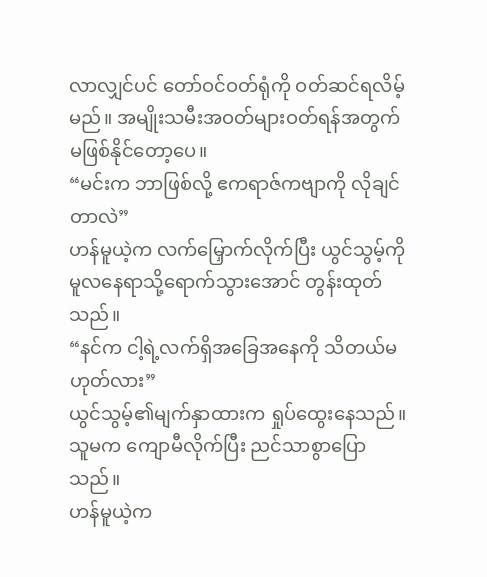လာလျှင်ပင် တော်ဝင်ဝတ်ရုံကို ဝတ်ဆင်ရလိမ့်မည်။ အမျိုးသမီးအဝတ်များဝတ်ရန်အတွက် မဖြစ်နိုင်တော့ပေ။
“မင်းက ဘာဖြစ်လို့ ဧကရာဇ်ကဗျာကို လိုချင်တာလဲ”
ဟန်မူယဲ့က လက်မြှောက်လိုက်ပြီး ယွင်သွမ့်ကို မူလနေရာသို့ရောက်သွားအောင် တွန်းထုတ်သည်။
“နင်က ငါ့ရဲ့လက်ရှိအခြေအနေကို သိတယ်မဟုတ်လား”
ယွင်သွမ့်၏မျက်နှာထားက ရှုပ်ထွေးနေသည်။ သူမက ကျောမီလိုက်ပြီး ညင်သာစွာပြောသည်။
ဟန်မူယဲ့က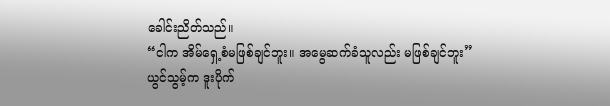ခေါင်းညိတ်သည်။
“ငါက အိမ်ရှေ့စံမဖြစ်ချင်ဘူး။ အမွေဆက်ခံသူလည်း မဖြစ်ချင်ဘူး”
ယွင်သွမ့်က ဒူးပိုက်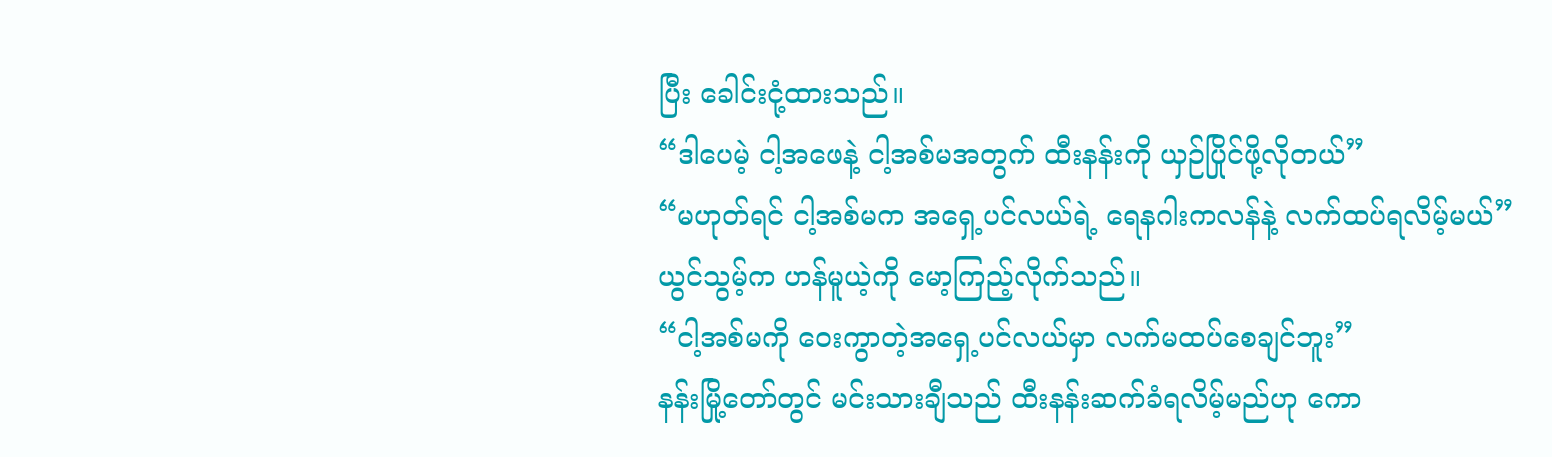ပြီး ခေါင်းငုံ့ထားသည်။
“ဒါပေမဲ့ ငါ့အဖေနဲ့ ငါ့အစ်မအတွက် ထီးနန်းကို ယှဉ်ပြိုင်ဖို့လိုတယ်”
“မဟုတ်ရင် ငါ့အစ်မက အရှေ့ပင်လယ်ရဲ့ ရေနဂါးကလန်နဲ့ လက်ထပ်ရလိမ့်မယ်”
ယွင်သွမ့်က ဟန်မူယဲ့ကို မော့ကြည့်လိုက်သည်။
“ငါ့အစ်မကို ဝေးကွာတဲ့အရှေ့ပင်လယ်မှာ လက်မထပ်စေချင်ဘူး”
နန်းမြို့တော်တွင် မင်းသားချီသည် ထီးနန်းဆက်ခံရလိမ့်မည်ဟု ကော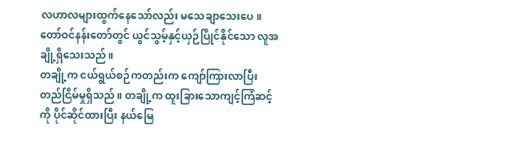လဟာလများထွက်နေသော်လည်း မသေချာသေးပေ။
တော်ဝင်နန်းတော်တွင် ယွင်သွမ့်နှင့်ယှဉ်ပြိုင်နိုင်သော လူအချို့ရှိသေးသည်။
တချို့က ငယ်ရွယ်စဉ်ကတည်းက ကျော်ကြားလာပြီး တည်ငြိမ်မှုရှိသည်။ တချို့က ထူးခြားသောကျင့်ကြံဆင့်ကို ပိုင်ဆိုင်ထားပြီး နယ်မြေ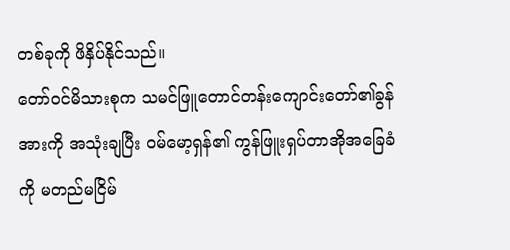တစ်ခုကို ဖိနှိပ်နိုင်သည်။
တော်ဝင်မိသားစုက သမင်ဖြူတောင်တန်းကျောင်းတော်၏ခွန်အားကို အသုံးချပြီး ဝမ်မော့ရှန်၏ ကွန်ဖြူးရှပ်တာအိုအခြေခံကို မတည်မငြိမ်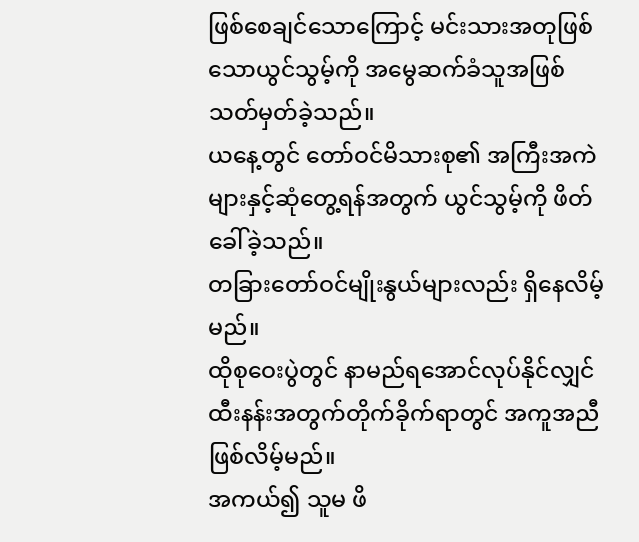ဖြစ်စေချင်သောကြောင့် မင်းသားအတုဖြစ်သောယွင်သွမ့်ကို အမွေဆက်ခံသူအဖြစ်သတ်မှတ်ခဲ့သည်။
ယနေ့တွင် တော်ဝင်မိသားစု၏ အကြီးအကဲများနှင့်ဆုံတွေ့ရန်အတွက် ယွင်သွမ့်ကို ဖိတ်ခေါ်ခဲ့သည်။
တခြားတော်ဝင်မျိုးနွယ်များလည်း ရှိနေလိမ့်မည်။
ထိုစုဝေးပွဲတွင် နာမည်ရအောင်လုပ်နိုင်လျှင် ထီးနန်းအတွက်တိုက်ခိုက်ရာတွင် အကူအညီဖြစ်လိမ့်မည်။
အကယ်၍ သူမ ဖိ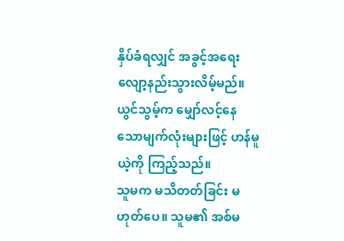နှိပ်ခံရလျှင် အခွင့်အရေး လျော့နည်းသွားလိမ့်မည်။
ယွင်သွမ့်က မျှော်လင့်နေသောမျက်လုံးများဖြင့် ဟန်မူယဲ့ကို ကြည့်သည်။
သူမက မသိတတ်ခြင်း မဟုတ်ပေ။ သူမ၏ အစ်မ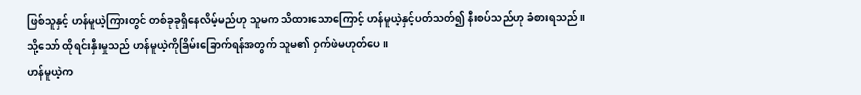ဖြစ်သူနှင့် ဟန်မူယဲ့ကြားတွင် တစ်ခုခုရှိနေလိမ့်မည်ဟု သူမက သိထားသောကြောင့် ဟန်မူယဲ့နှင့်ပတ်သတ်၍ နီးစပ်သည်ဟု ခံစားရသည်။
သို့သော် ထိုရင်းနှီးမှုသည် ဟန်မူယဲ့ကိုခြိမ်းခြောက်ရန်အတွက် သူမ၏ ဝှက်ဖဲမဟုတ်ပေ။
ဟန်မူယဲ့က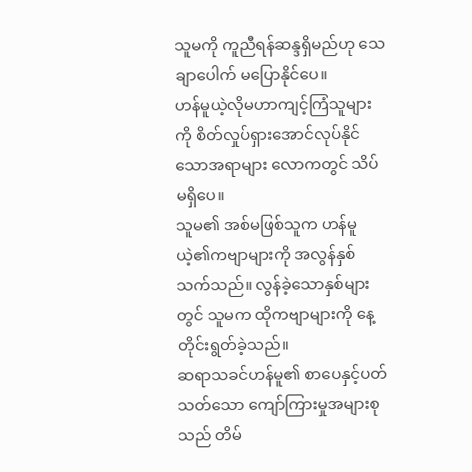သူမကို ကူညီရန်ဆန္ဒရှိမည်ဟု သေချာပေါက် မပြောနိုင်ပေ။
ဟန်မူယဲ့လိုမဟာကျင့်ကြံသူများကို စိတ်လှုပ်ရှားအောင်လုပ်နိုင်သောအရာများ လောကတွင် သိပ်မရှိပေ။
သူမ၏ အစ်မဖြစ်သူက ဟန်မူယဲ့၏ကဗျာများကို အလွန်နှစ်သက်သည်။ လွန်ခဲ့သောနှစ်များတွင် သူမက ထိုကဗျာများကို နေ့တိုင်းရွတ်ခဲ့သည်။
ဆရာသခင်ဟန်မူ၏ စာပေနှင့်ပတ်သတ်သော ကျော်ကြားမှုအများစုသည် တိမ်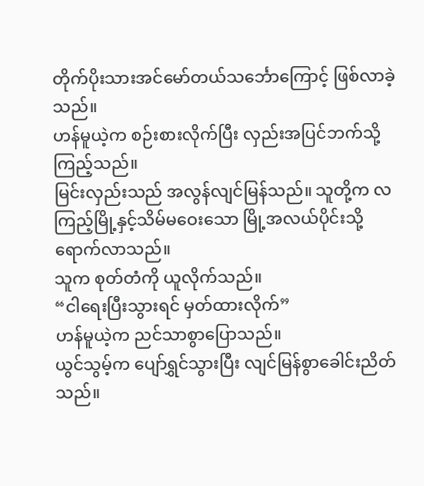တိုက်ပိုးသားအင်မော်တယ်သင်္ဘောကြောင့် ဖြစ်လာခဲ့သည်။
ဟန်မူယဲ့က စဉ်းစားလိုက်ပြီး လှည်းအပြင်ဘက်သို့ ကြည့်သည်။
မြင်းလှည်းသည် အလွန်လျင်မြန်သည်။ သူတို့က လကြည့်မြို့နှင့်သိမ်မဝေးသော မြို့အလယ်ပိုင်းသို့ ရောက်လာသည်။
သူက စုတ်တံကို ယူလိုက်သည်။
“ငါရေးပြီးသွားရင် မှတ်ထားလိုက်”
ဟန်မူယဲ့က ညင်သာစွာပြောသည်။
ယွင်သွမ့်က ပျော်ရွှင်သွားပြီး လျင်မြန်စွာခေါင်းညိတ်သည်။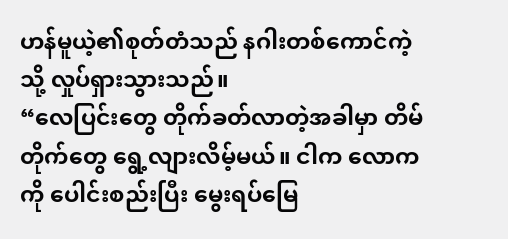ဟန်မူယဲ့၏စုတ်တံသည် နဂါးတစ်ကောင်ကဲ့သို့ လှုပ်ရှားသွားသည်။
“လေပြင်းတွေ တိုက်ခတ်လာတဲ့အခါမှာ တိမ်တိုက်တွေ ရွေ့လျားလိမ့်မယ်။ ငါက လောကကို ပေါင်းစည်းပြီး မွေးရပ်မြေ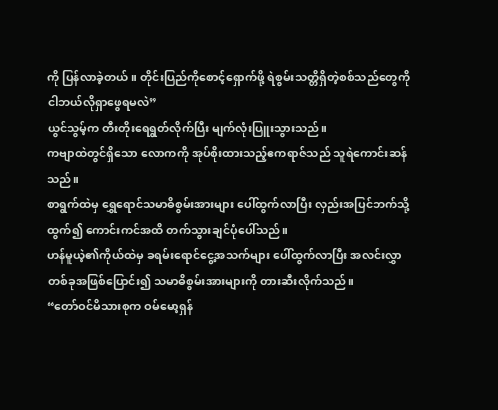ကို ပြန်လာခဲ့တယ်။ တိုင်းပြည်ကိုစောင့်ရှောက်ဖို့ ရဲစွမ်းသတ္တိရှိတဲ့စစ်သည်တွေကို ငါဘယ်လိုရှာဖွေရမလဲ”
ယွင်သွမ့်က တီးတိုးရေရွတ်လိုက်ပြီး မျက်လုံးပြူးသွားသည်။
ကဗျာထဲတွင်ရှိသော လောကကို အုပ်စိုးထားသည့်ဧကရာဇ်သည် သူရဲကောင်းဆန်သည်။
စာရွက်ထဲမှ ရွှေရောင်သမာဓိစွမ်းအားများ ပေါ်ထွက်လာပြီး လှည်းအပြင်ဘက်သို့ ထွက်၍ ကောင်းကင်အထိ တက်သွားချင်ပုံပေါ်သည်။
ဟန်မူယဲ့၏ကိုယ်ထဲမှ ခရမ်းရောင်ငွေ့အသက်များ ပေါ်ထွက်လာပြီး အလင်းလွှာတစ်ခုအဖြစ်ပြောင်း၍ သမာဓိစွမ်းအားများကို တားဆီးလိုက်သည်။
“တော်ဝင်မိသားစုက ဝမ်မော့ရှန်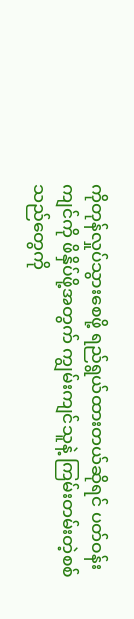ကိုတုန်လှုပ်သွားစေဖို့ ရည်ရွယ်ထားတယ်ဆိုရင် ပတ်ဝန်းကျင်ကို ဖိနှိပ်ဖို့အတွက် ကျွမ်းကျင်သူနဲ့ ကြမ်းတမ်းတဲ့စစ်သည်တွေကို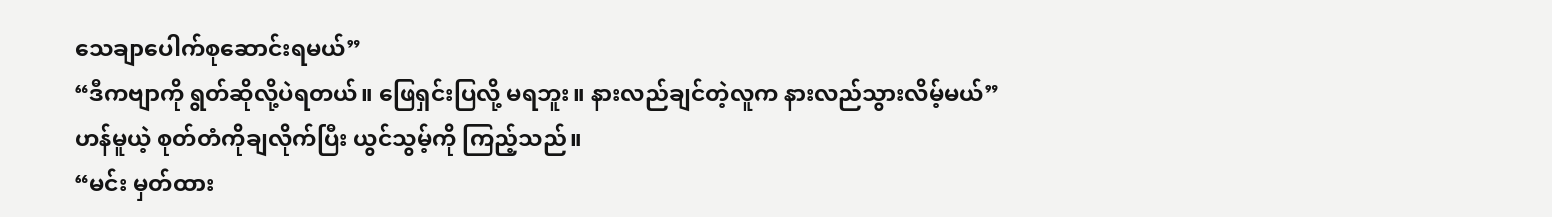သေချာပေါက်စုဆောင်းရမယ်”
“ဒီကဗျာကို ရွတ်ဆိုလို့ပဲရတယ်။ ဖြေရှင်းပြလို့ မရဘူး။ နားလည်ချင်တဲ့လူက နားလည်သွားလိမ့်မယ်”
ဟန်မူယဲ့ စုတ်တံကိုချလိုက်ပြီး ယွင်သွမ့်ကို ကြည့်သည်။
“မင်း မှတ်ထား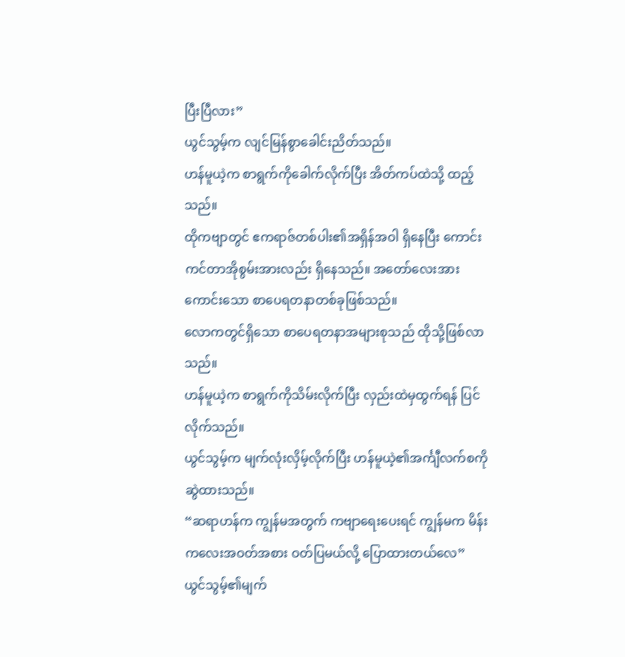ပြီးပြီလား”
ယွင်သွမ့်က လျင်မြန်စွာခေါင်းညိတ်သည်။
ဟန်မူယဲ့က စာရွက်ကိုခေါက်လိုက်ပြီး အိတ်ကပ်ထဲသို့ ထည့်သည်။
ထိုကဗျာတွင် ဧကရာဇ်တစ်ပါး၏အရှိန်အဝါ ရှိနေပြီး ကောင်းကင်တာအိုစွမ်းအားလည်း ရှိနေသည်။ အတော်လေးအားကောင်းသော စာပေရတနာတစ်ခုဖြစ်သည်။
လောကတွင်ရှိသော စာပေရတနာအများစုသည် ထိုသို့ဖြစ်လာသည်။
ဟန်မူယဲ့က စာရွက်ကိုသိမ်းလိုက်ပြီး လှည်းထဲမှထွက်ရန် ပြင်လိုက်သည်။
ယွင်သွမ့်က မျက်လုံးလှိမ့်လိုက်ပြီး ဟန်မူယဲ့၏အင်္ကျီလက်စကို ဆွဲထားသည်။
“ဆရာဟန်က ကျွန်မအတွက် ကဗျာရေးပေးရင် ကျွန်မက မိန်းကလေးအဝတ်အစား ဝတ်ပြမယ်လို့ ပြောထားတယ်လေ”
ယွင်သွမ့်၏မျက်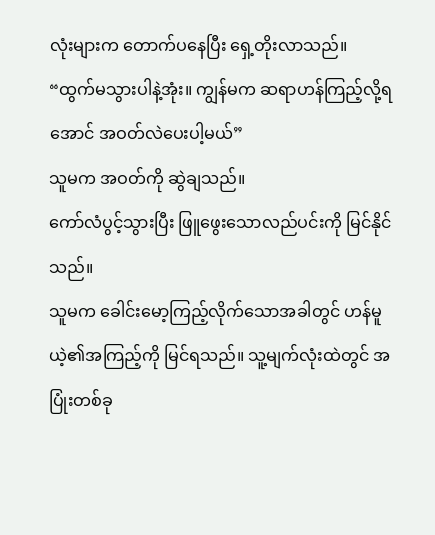လုံးများက တောက်ပနေပြီး ရှေ့တိုးလာသည်။
“ထွက်မသွားပါနဲ့အုံး။ ကျွန်မက ဆရာဟန်ကြည့်လို့ရအောင် အဝတ်လဲပေးပါ့မယ်”
သူမက အဝတ်ကို ဆွဲချသည်။
ကော်လံပွင့်သွားပြီး ဖြူဖွေးသောလည်ပင်းကို မြင်နိုင်သည်။
သူမက ခေါင်းမော့ကြည့်လိုက်သောအခါတွင် ဟန်မူယဲ့၏အကြည့်ကို မြင်ရသည်။ သူ့မျက်လုံးထဲတွင် အပြုံးတစ်ခု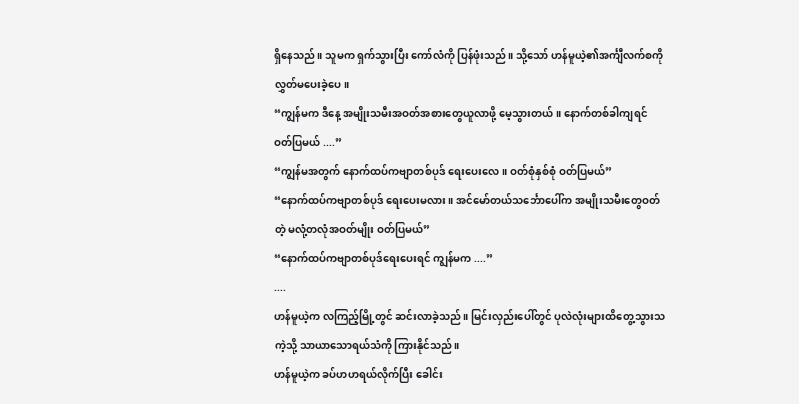ရှိနေသည်။ သူမက ရှက်သွားပြီး ကော်လံကို ပြန်ဖုံးသည်။ သို့သော် ဟန်မူယဲ့၏အင်္ကျီလက်စကို လွှတ်မပေးခဲ့ပေ။
“ကျွန်မက ဒီနေ့ အမျိုးသမီးအဝတ်အစားတွေယူလာဖို့ မေ့သွားတယ်။ နောက်တစ်ခါကျရင် ဝတ်ပြမယ် ....”
“ကျွန်မအတွက် နောက်ထပ်ကဗျာတစ်ပုဒ် ရေးပေးလေ။ ဝတ်စုံနှစ်စုံ ဝတ်ပြမယ်”
“နောက်ထပ်ကဗျာတစ်ပုဒ် ရေးပေးမလား။ အင်မော်တယ်သင်္ဘောပေါ်က အမျိုးသမီးတွေဝတ်တဲ့ မလုံ့တလုံအဝတ်မျိုး ဝတ်ပြမယ်”
“နောက်ထပ်ကဗျာတစ်ပုဒ်ရေးပေးရင် ကျွန်မက ....”
....
ဟန်မူယဲ့က လကြည့်မြို့တွင် ဆင်းလာခဲ့သည်။ မြင်းလှည်းပေါ်တွင် ပုလဲလုံးများထိတွေ့သွားသကဲ့သို့ သာယာသောရယ်သံကို ကြားနိုင်သည်။
ဟန်မူယဲ့က ခပ်ဟဟရယ်လိုက်ပြီး ခေါင်း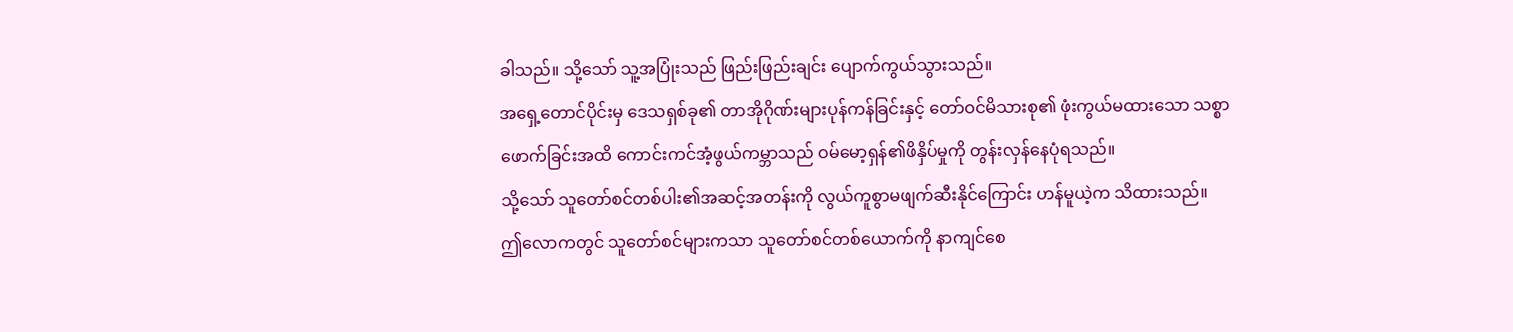ခါသည်။ သို့သော် သူ့အပြုံးသည် ဖြည်းဖြည်းချင်း ပျောက်ကွယ်သွားသည်။
အရှေ့တောင်ပိုင်းမှ ဒေသရှစ်ခု၏ တာအိုဂိုဏ်းများပုန်ကန်ခြင်းနှင့် တော်ဝင်မိသားစု၏ ဖုံးကွယ်မထားသော သစ္စာဖောက်ခြင်းအထိ ကောင်းကင်အံ့ဖွယ်ကမ္ဘာသည် ဝမ်မော့ရှန်၏ဖိနှိပ်မှုကို တွန်းလှန်နေပုံရသည်။
သို့သော် သူတော်စင်တစ်ပါး၏အဆင့်အတန်းကို လွယ်ကူစွာမဖျက်ဆီးနိုင်ကြောင်း ဟန်မူယဲ့က သိထားသည်။
ဤလောကတွင် သူတော်စင်များကသာ သူတော်စင်တစ်ယောက်ကို နာကျင်စေ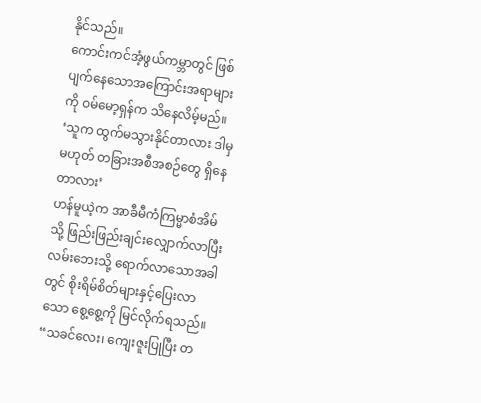နိုင်သည်။
ကောင်းကင်အံ့ဖွယ်ကမ္ဘာတွင် ဖြစ်ပျက်နေသောအကြောင်းအရာများကို ဝမ်မော့ရှန်က သိနေလိမ့်မည်။
‘သူက ထွက်မသွားနိုင်တာလား ဒါမှမဟုတ် တခြားအစီအစဉ်တွေ ရှိနေတာလား’
ဟန်မူယဲ့က အာခီမီကံကြမ္မာစံအိမ်သို့ ဖြည်းဖြည်းချင်းလျှောက်လာပြီး လမ်းဘေးသို့ ရောက်လာသောအခါတွင် စိုးရိမ်စိတ်များနှင့်ပြေးလာသော စွေ့စွေ့ကို မြင်လိုက်ရသည်။
“သခင်လေး၊ ကျေးဇူးပြုပြီး တ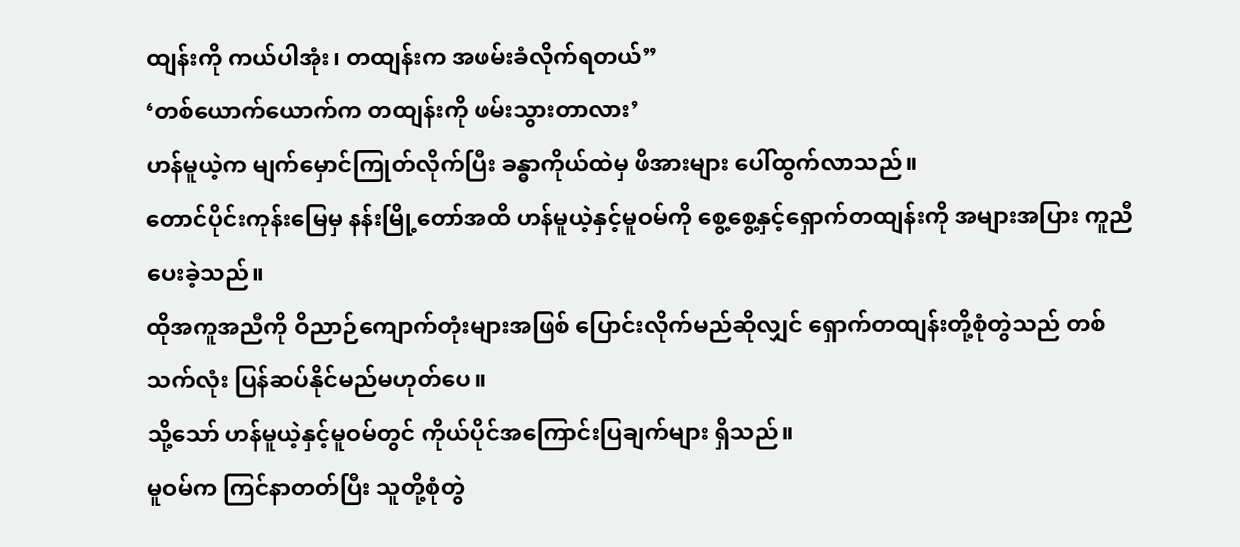ထျန်းကို ကယ်ပါအုံး၊ တထျန်းက အဖမ်းခံလိုက်ရတယ်”
‘တစ်ယောက်ယောက်က တထျန်းကို ဖမ်းသွားတာလား’
ဟန်မူယဲ့က မျက်မှောင်ကြုတ်လိုက်ပြီး ခန္ဓာကိုယ်ထဲမှ ဖိအားများ ပေါ်ထွက်လာသည်။
တောင်ပိုင်းကုန်းမြေမှ နန်းမြို့တော်အထိ ဟန်မူယဲ့နှင့်မူဝမ်ကို စွေ့စွေ့နှင့်ရှောက်တထျန်းကို အများအပြား ကူညီပေးခဲ့သည်။
ထိုအကူအညီကို ဝိညာဉ်ကျောက်တုံးများအဖြစ် ပြောင်းလိုက်မည်ဆိုလျှင် ရှောက်တထျန်းတို့စုံတွဲသည် တစ်သက်လုံး ပြန်ဆပ်နိုင်မည်မဟုတ်ပေ။
သို့သော် ဟန်မူယဲ့နှင့်မူဝမ်တွင် ကိုယ်ပိုင်အကြောင်းပြချက်များ ရှိသည်။
မူဝမ်က ကြင်နာတတ်ပြီး သူတို့စုံတွဲ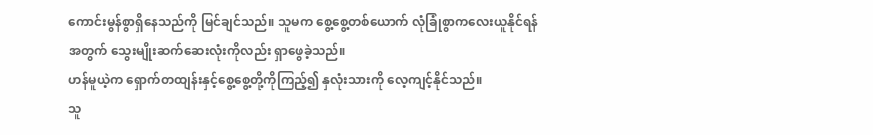ကောင်းမွန်စွာရှိနေသည်ကို မြင်ချင်သည်။ သူမက စွေ့စွေ့တစ်ယောက် လုံခြုံစွာကလေးယူနိုင်ရန်အတွက် သွေးမျိုးဆက်ဆေးလုံးကိုလည်း ရှာဖွေခဲ့သည်။
ဟန်မူယဲ့က ရှောက်တထျန်းနှင့်စွေ့စွေ့တို့ကိုကြည့်၍ နှလုံးသားကို လေ့ကျင့်နိုင်သည်။
သူ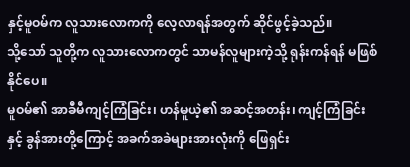နှင့်မူဝမ်က လူသားလောကကို လေ့လာရန်အတွက် ဆိုင်ဖွင့်ခဲ့သည်။
သို့သော် သူတို့က လူသားလောကတွင် သာမန်လူများကဲ့သို့ ရုန်းကန်ရန် မဖြစ်နိုင်ပေ။
မူဝမ်၏ အာခီမီကျင့်ကြံခြင်း၊ ဟန်မူယဲ့၏ အဆင့်အတန်း၊ ကျင့်ကြံခြင်းနှင့် ခွန်အားတို့ကြောင့် အခက်အခဲများအားလုံးကို ဖြေရှင်း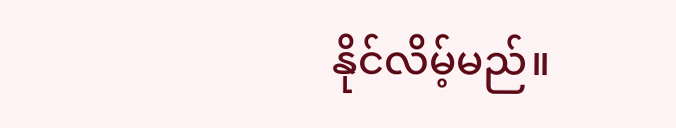နိုင်လိမ့်မည်။